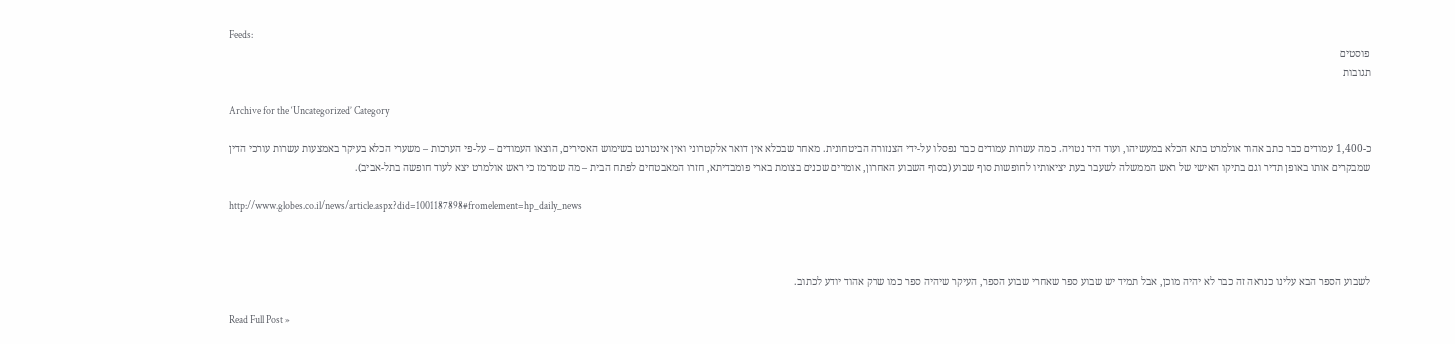Feeds:
פוסטים
תגובות

Archive for the ‘Uncategorized’ Category

כ-1,400 עמודים כבר כתב אהוד אולמרט בתא הכלא במעשיהו, ועוד היד נטויה. כמה עשרות עמודים כבר נפסלו על-ידי הצנזורה הביטחונית. מאחר שבכלא אין דואר אלקטרוני ואין אינטרנט בשימוש האסירים, הוצאו העמודים – על-פי הערכות – משערי הכלא בעיקר באמצעות עשרות עורכי הדין שמבקרים אותו באופן תדיר וגם בתיקו האישי של ראש הממשלה לשעבר בעת יציאותיו לחופשות סוף שבוע (בסוף השבוע האחרון, אומרים שכנים בצומת בארי פומבדיתא, חזרו המאבטחים לפתח הבית – מה שמרמז כי ראש אולמרט יצא לעוד חופשה בתל-אביב).

http://www.globes.co.il/news/article.aspx?did=1001187898#fromelement=hp_daily_news



לשבוע הספר הבא עלינו כנראה זה כבר לא יהיה מוכן, אבל תמיד יש שבוע ספר שאחרי שבוע הספר, העיקר שיהיה ספר כמו שרק אהוד יודע לכתוב.

Read Full Post »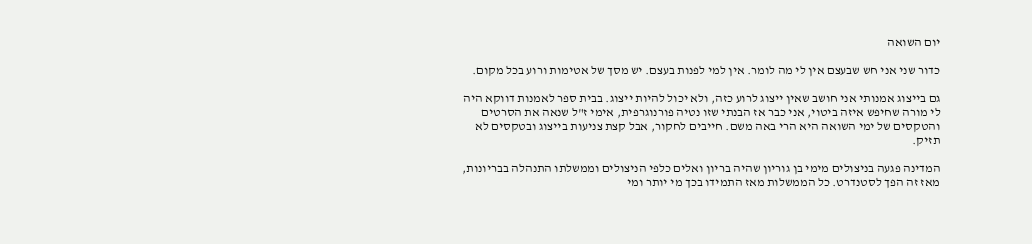יום השואה

כדור שני אני חש שבעצם אין לי מה לומר. אין למי לפנות בעצם. יש מסך של אטימות ורוע בכל מקום.

גם בייצוג אמנותי אני חושב שאין ייצוג לרוע כזה, ולא יכול להיות ייצוג. בבית ספר לאמנות דווקא היה לי מורה שחיפש איזה ביטוי, אני כבר אז הבנתי שזו נטיה פורנוגרפית, אימי ז"ל שנאה את הסרטים והטקסים של ימי השואה היא הרי באה משם. חייבים לחקור, אבל קצת צניעות בייצוג ובטקסים לא תזיק.

המדינה פגעה בניצולים מימי בן גוריון שהיה בריון ואלים כלפי הניצולים וממשלתו התנהלה בבריונות, מאז זה הפך לסטנדרט. כל הממשלות מאז התמידו בכך מי יותר ומי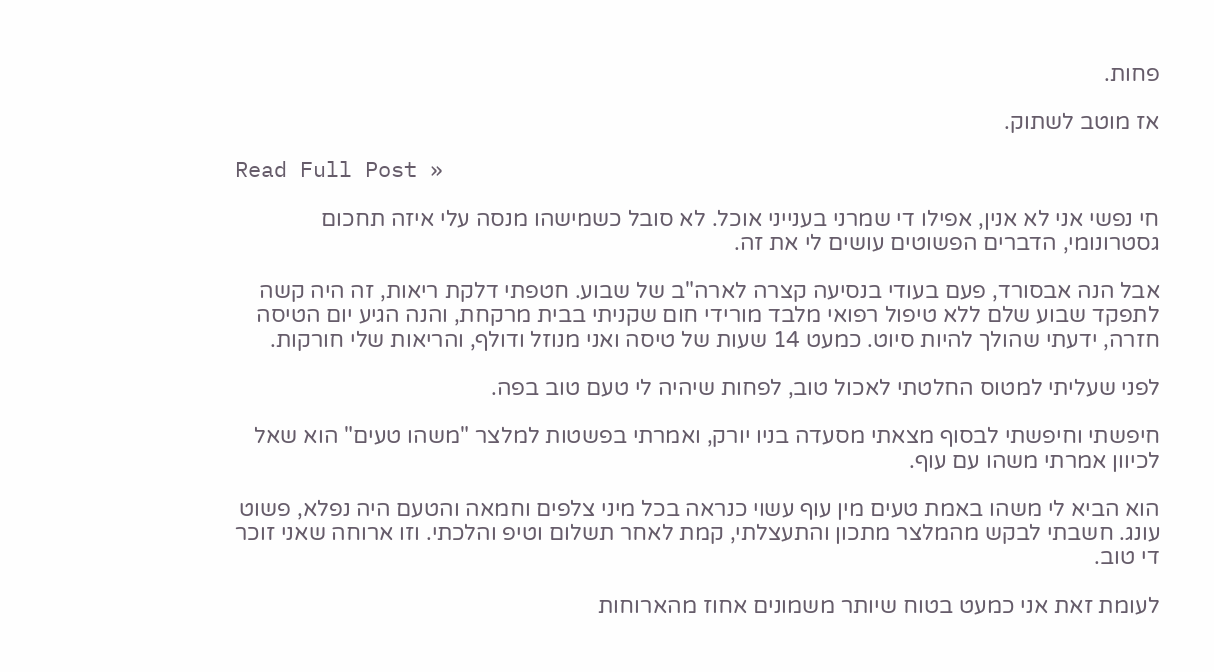פחות.

אז מוטב לשתוק.

Read Full Post »

חי נפשי אני לא אנין, אפילו די שמרני בענייני אוכל. לא סובל כשמישהו מנסה עלי איזה תחכום גסטרונומי, הדברים הפשוטים עושים לי את זה.

אבל הנה אבסורד, פעם בעודי בנסיעה קצרה לארה"ב של שבוע. חטפתי דלקת ריאות, זה היה קשה לתפקד שבוע שלם ללא טיפול רפואי מלבד מורידי חום שקניתי בבית מרקחת, והנה הגיע יום הטיסה חזרה, ידעתי שהולך להיות סיוט. כמעט 14 שעות של טיסה ואני מנוזל ודולף, והריאות שלי חורקות.

לפני שעליתי למטוס החלטתי לאכול טוב, לפחות שיהיה לי טעם טוב בפה.

חיפשתי וחיפשתי לבסוף מצאתי מסעדה בניו יורק, ואמרתי בפשטות למלצר "משהו טעים" הוא שאל לכיוון אמרתי משהו עם עוף.

הוא הביא לי משהו באמת טעים מין עוף עשוי כנראה בכל מיני צלפים וחמאה והטעם היה נפלא, פשוט עונג. חשבתי לבקש מהמלצר מתכון והתעצלתי, קמת לאחר תשלום וטיפ והלכתי. וזו ארוחה שאני זוכר די טוב.

לעומת זאת אני כמעט בטוח שיותר משמונים אחוז מהארוחות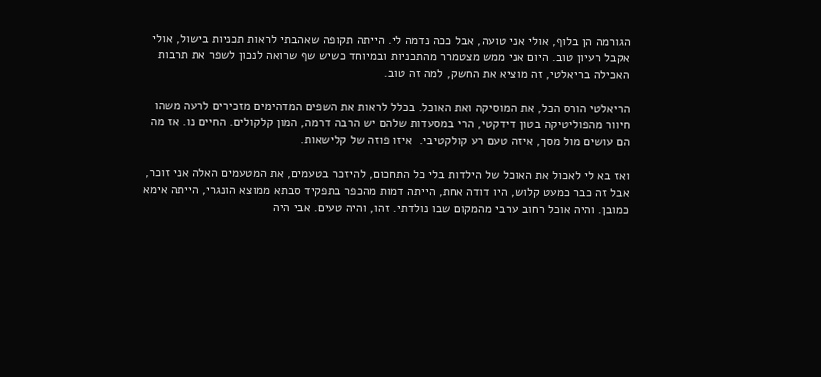הגורמה הן בלוף, אולי אני טועה, אבל ככה נדמה לי. הייתה תקופה שאהבתי לראות תכניות בישול, אולי אקבל רעיון טוב. היום אני ממש מצטמרר מהתכניות ובמיוחד כשיש שף שרואה לנכון לשפר את תרבות האכילה בריאלטי, זה מוציא את החשק, למה זה טוב.

הריאלטי הורס הכל, את המוסיקה ואת האוכל. בכלל לראות את השפים המדהימים מזכירים לרעה משהו חיוור מהפוליטיקה בטון דידקטי, הרי במסעדות שלהם יש הרבה דרמה, המון קלקולים. החיים נו. אז מה הם עושים מול מסך, איזה טעם רע קולקטיבי.  איזו פוזה של קלישאות.

ואז בא לי לאכול את האוכל של הילדות בלי כל התחכום, להיזכר בטעמים, את המטעמים האלה אני זוכר, אבל זה כבר כמעט קלוש, היו דודה אחת, הייתה דמות מהכפר בתפקיד סבתא ממוצא הונגרי, הייתה אימא כמובן. והיה אוכל רחוב ערבי מהמקום שבו נולדתי. זהו, והיה טעים. אבי היה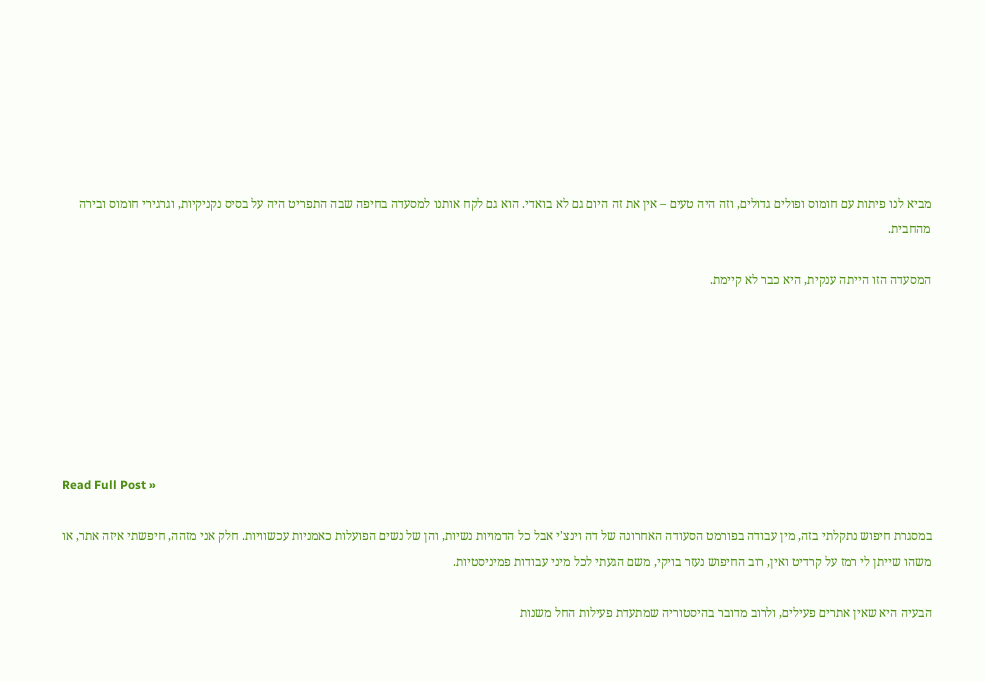מביא לנו פיתות עם חומוס ופולים גדולים, וזה היה טעים – אין את זה היום גם לא בואדי. הוא גם לקח אותנו למסעדה בחיפה שבה התפריט היה על בסיס נקניקיות, וגרגירי חומוס ובירה מהחבית.

המסעדה הזו הייתה ענקית, היא כבר לא קיימת.







Read Full Post »

במסגרת חיפוש נתקלתי בזה, מין עבודה בפורמט הסעודה האחרונה של דה וינצ'י אבל כל הדמויות נשיות, והן של נשים הפועלות כאמניות עכשוויות. חלק אני מזהה, חיפשתי איזה אתר, או משהו שייתן לי רמז על קרדיט ואין, רוב החיפוש נעזר בויקי, משם הגעתי לכל מיני עבודות פמיניסטיות.

הבעיה היא שאין אתרים פעילים, ולרוב מדובר בהיסטוריה שמתעדת פעילות החל משנות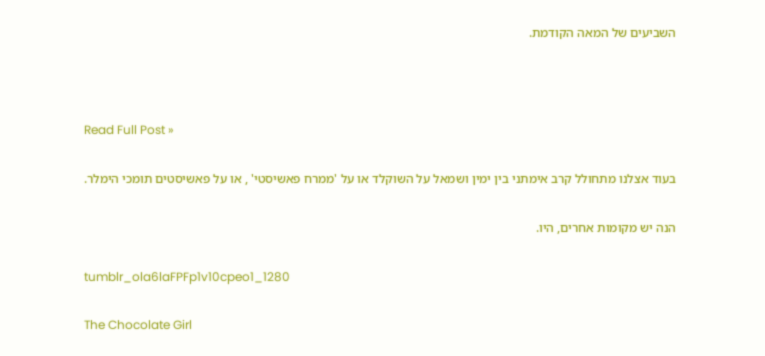השביעים של המאה הקודמת.



Read Full Post »

בעוד אצלנו מתחולל קרב אימתני בין ימין ושמאל על השוקלד או על 'ממרח פאשיסטי' , או על פאשיסטים תומכי הימלר.

הנה יש מקומות אחרים, היו.

tumblr_ola6laFPFp1v10cpeo1_1280

The Chocolate Girl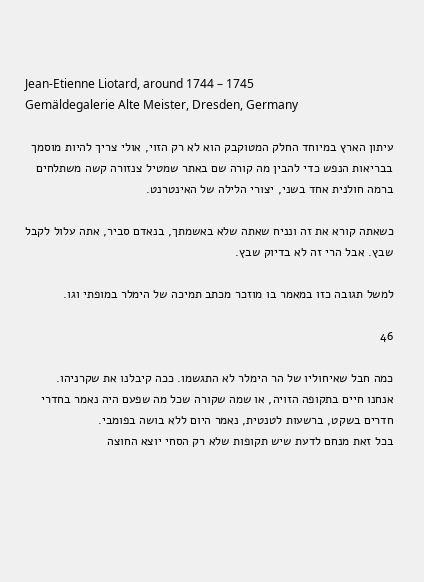Jean-Etienne Liotard, around 1744 – 1745
Gemäldegalerie Alte Meister, Dresden, Germany

עיתון הארץ במיוחד החלק המטוקבק הוא לא רק הזוי, אולי צריך להיות מוסמך בבריאות הנפש כדי להבין מה קורה שם באתר שמטיל צנזורה קשה משתלחים ברמה חולנית אחד בשני, יצורי הלילה של האינטרנט.

כשאתה קורא את זה ונניח שאתה שלא באשמתך, בנאדם סביר, אתה עלול לקבל שבץ. אבל הרי זה לא בדיוק שבץ.

למשל תגובה כזו במאמר בו מוזכר מכתב תמיכה של הימלר במופתי וגו.

46

כמה חבל שאיחוליו של הר הימלר לא התגשמו. ככה קיבלנו את שקרניהו.
אנחנו חיים בתקופה הזויה, או שמה שקורה שכל מה שפעם היה נאמר בחדרי חדרים בשקט, ברשעות לטנטית, נאמר היום ללא בושה בפומבי.
בכל זאת מנחם לדעת שיש תקופות שלא רק הסחי יוצא החוצה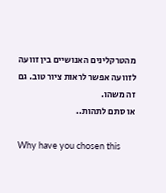מהטרקלינים האנושיים בין זוועה לזוועה אפשר לראות ציור טוב. גם זה משהו.
או סתם לתהות..

Why have you chosen this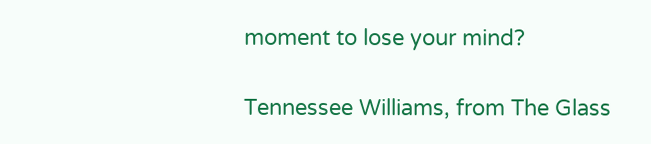moment to lose your mind?

Tennessee Williams, from The Glass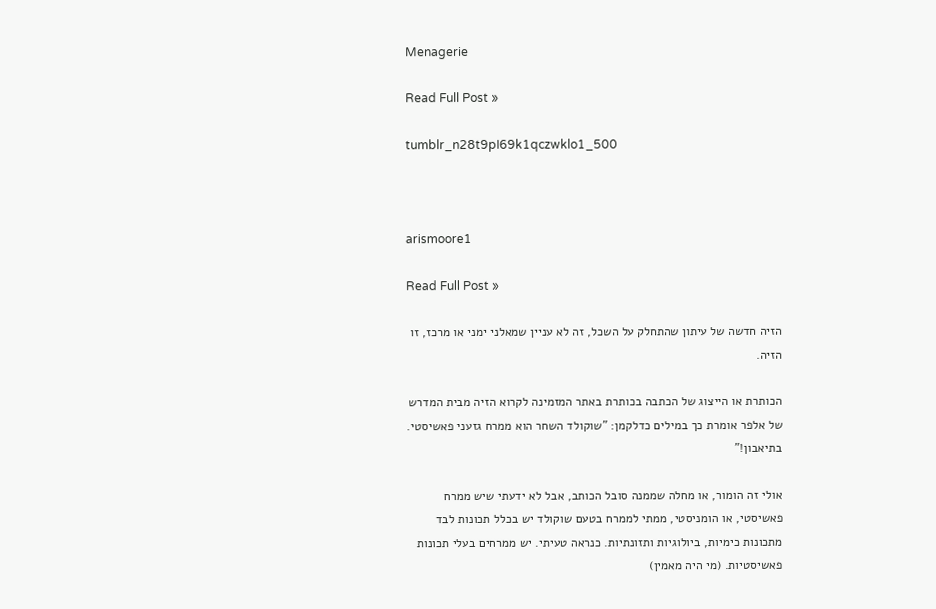Menagerie

Read Full Post »

tumblr_n28t9pI69k1qczwklo1_500



arismoore1

Read Full Post »

הזיה חדשה של עיתון שהתחלק על השכל, זה לא עניין שמאלני ימני או מרכז, זו הזיה.

הכותרת או הייצוג של הכתבה בכותרת באתר המזמינה לקרוא הזיה מבית המדרש של אלפר אומרת כך במילים כדלקמן: "שוקולד השחר הוא ממרח גזעני פאשיסטי. בתיאבון!"

אולי זה הומור, או מחלה שממנה סובל הכותב, אבל לא ידעתי שיש ממרח פאשיסטי, או הומניסטי, ממתי לממרח בטעם שוקולד יש בכלל תכונות לבד מתכונות כימיות, ביולוגיות ותזונתיות. כנראה טעיתי. יש ממרחים בעלי תכונות פאשיסטיות. (מי היה מאמין)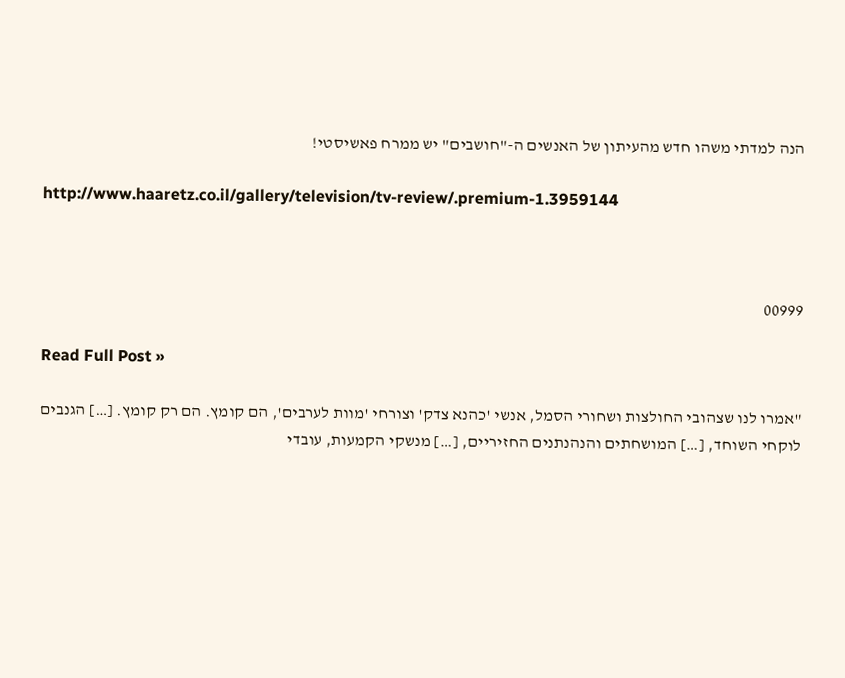הנה למדתי משהו חדש מהעיתון של האנשים ה-"חושבים" יש ממרח פאשיסטי!

http://www.haaretz.co.il/gallery/television/tv-review/.premium-1.3959144



00999

Read Full Post »

"אמרו לנו שצהובי החולצות ושחורי הסמל, אנשי 'כהנא צדק' וצורחי 'מוות לערבים', הם קומץ. הם רק קומץ. […] הגנבים לוקחי השוחד, […] המושחתים והנהנתנים החזיריים, […] מנשקי הקמעות, עובדי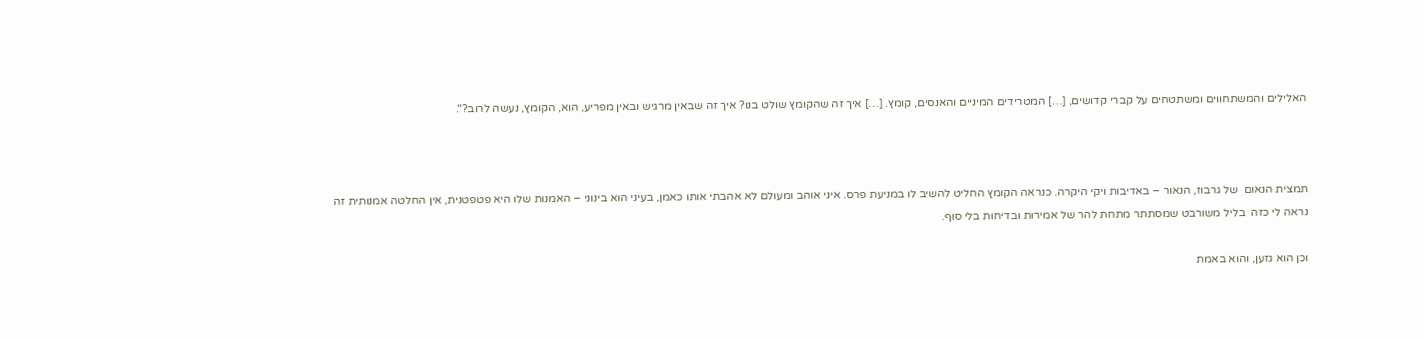האלילים והמשתחווים ומשתטחים על קברי קדושים, […] המטרידים המיניים והאנסים, קומץ. […] איך זה שהקומץ שולט בנו? איך זה שבאין מרגיש ובאין מפריע, הוא, הקומץ, נעשה לרוב?".



תמצית הנאום  של גרבוז, הנאור – באדיבות ויקי היקרה. כנראה הקומץ החליט להשיב לו במניעת פרס. איני אוהב ומעולם לא אהבתי אותו כאמן, בעיני הוא בינוני – האמנות שלו היא פטפטנית, אין החלטה אמנותית זה נראה לי כזה  בליל משורבט שמסתתר מתחת להר של אמירות ובדיחות בלי סוף.

וכן הוא גזען, והוא באמת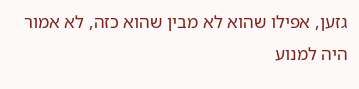גזען, אפילו שהוא לא מבין שהוא כזה, לא אמור היה למנוע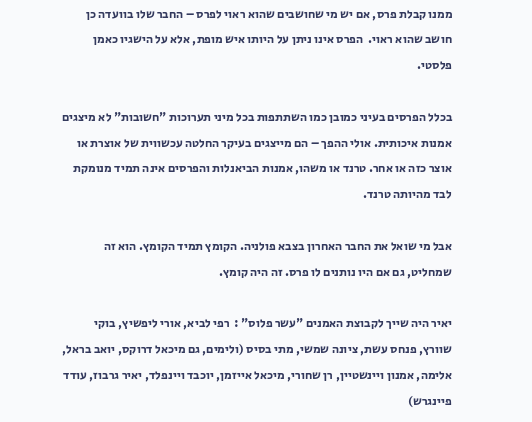ממנו קבלת פרס, אם יש מי שחושבים שהוא ראוי לפרס – החבר שלו בוועדה כן חושב שהוא ראוי.  הפרס אינו ניתן על היותו איש מופת, אלא על הישגיו כאמן פלסטי.

בכלל הפרסים בעיני כמובן כמו השתתפות בכל מיני תערוכות "חשובות" לא מיצגים אמנות איכותית. אולי ההפך – הם מייצגים בעיקר החלטה עכשווית של אוצרת או אוצר כזה או אחר. טרנד או משהו, אמנות הביאנלות והפרסים אינה תמיד מנומקת לבד מהיותה טרנד.

אבל מי שואל את החבר האחרון בצבא פולניה. הקומץ תמיד הקומץ. הוא זה שמחליט, גם אם היו נותנים לו פרס. זה היה קומץ.

יאיר היה שייך לקבוצת האמנים "עשר פלוס" :  רפי לביא, אורי ליפשיץ, בוקי שוורץ, פנחס עשת, ציונה שמשי, מתי בסיס (ולימים, גם מיכאל דרוקס, יואב בראל, אלימה, אמנון ויינשטיין, רן שחורי, מיכאל אייזמן, יוכבד ויינפלד, יאיר גרבוז, עודד פיינגרש)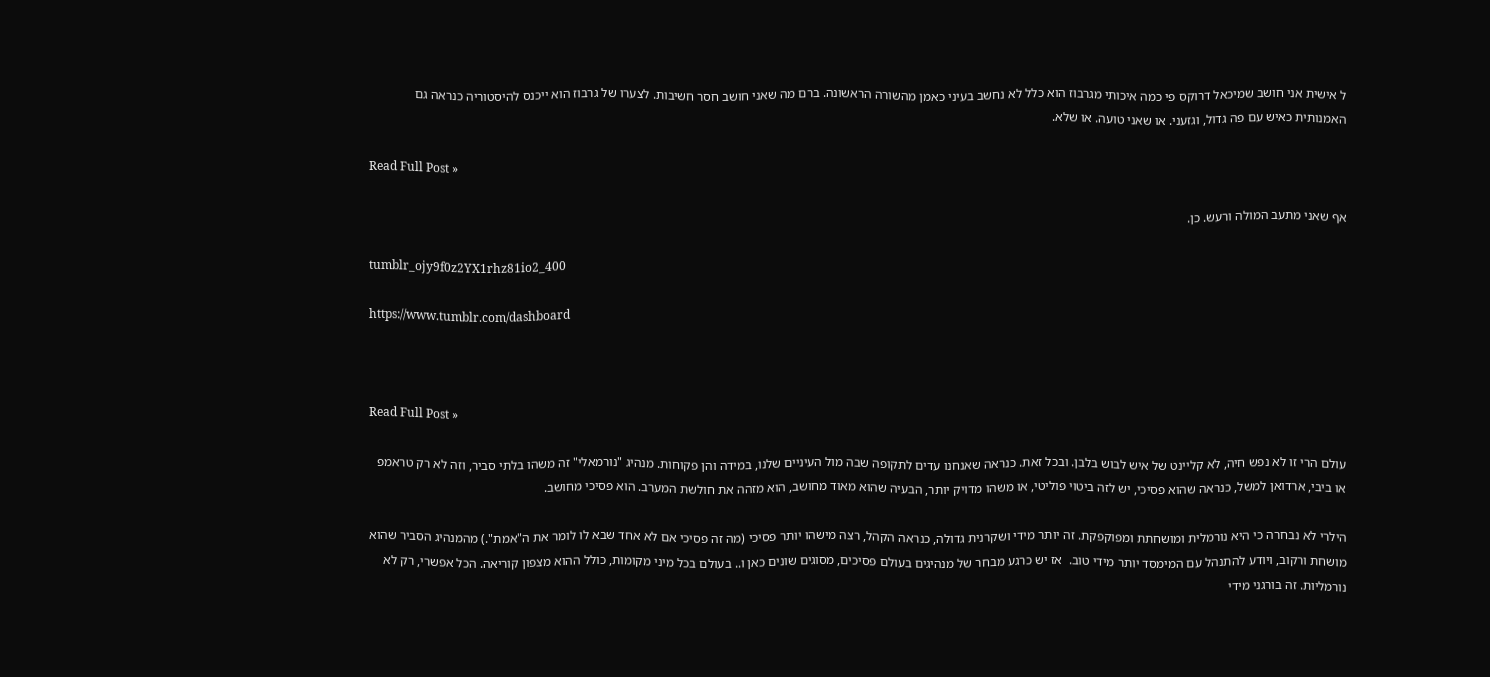ל אישית אני חושב שמיכאל דרוקס פי כמה איכותי מגרבוז הוא כלל לא נחשב בעיני כאמן מהשורה הראשונה. ברם מה שאני חושב חסר חשיבות. לצערו של גרבוז הוא ייכנס להיסטוריה כנראה גם האמנותית כאיש עם פה גדול, וגזעני. או שאני טועה. או שלא.

Read Full Post »

אף שאני מתעב המולה ורעש. כן.

tumblr_ojy9f0z2YX1rhz81io2_400

https://www.tumblr.com/dashboard



Read Full Post »

עולם הרי זו לא נפש חיה, לא קליינט של איש לבוש בלבן. ובכל זאת. כנראה שאנחנו עדים לתקופה שבה מול העיניים שלנו, במידה והן פקוחות. מנהיג "נורמאלי" זה משהו בלתי סביר, וזה לא רק טראמפ או ביבי, ארדואן למשל, כנראה שהוא פסיכי, יש לזה ביטוי פוליטי, או משהו מדויק יותר, הבעיה שהוא מאוד מחושב, הוא מזהה את חולשת המערב. הוא פסיכי מחושב.

הילרי לא נבחרה כי היא נורמלית ומושחתת ומפוקפקת. זה יותר מידי ושקרנית גדולה, כנראה הקהל, רצה מישהו יותר פסיכי (מה זה פסיכי אם לא אחד שבא לו לומר את ה"אמת".) מהמנהיג הסביר שהוא מושחת ורקוב, ויודע להתנהל עם המימסד יותר מידי טוב.  אז יש כרגע מבחר של מנהיגים בעולם פסיכים, מסוגים שונים כאן ו.. בעולם בכל מיני מקומות, כולל ההוא מצפון קוריאה. הכל אפשרי, רק לא נורמליות. זה בורגני מידי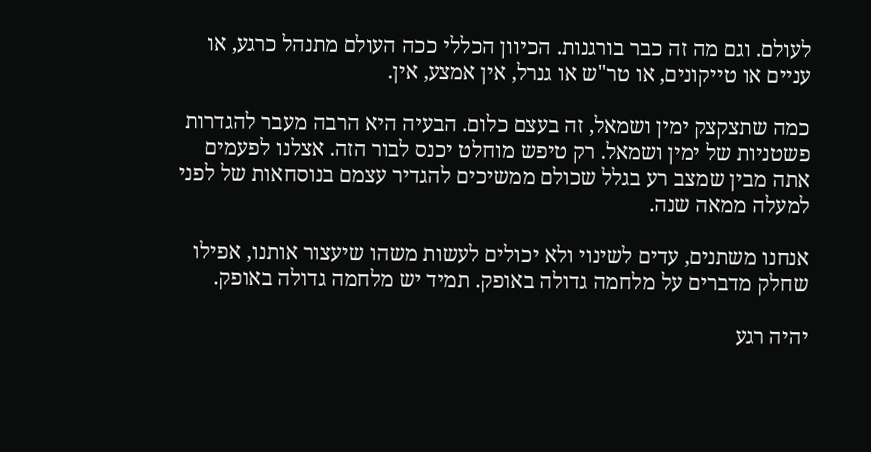לעולם. וגם מה זה כבר בורגנות. הכיוון הכללי ככה העולם מתנהל כרגע, או עניים או טייקונים, או טר"ש או גנרל, אין אמצע, אין.

כמה שתצקצק ימין ושמאל, זה בעצם כלום. הבעיה היא הרבה מעבר להגדרות פשטניות של ימין ושמאל. רק טיפש מוחלט יכנס לבור הזה. אצלנו לפעמים אתה מבין שמצב רע בגלל שכולם ממשיכים להגדיר עצמם בנוסחאות של לפני למעלה ממאה שנה.

אנחנו משתנים, עדים לשינוי ולא יכולים לעשות משהו שיעצור אותנו, אפילו שחלק מדברים על מלחמה גדולה באופק. תמיד יש מלחמה גדולה באופק.

יהיה רגע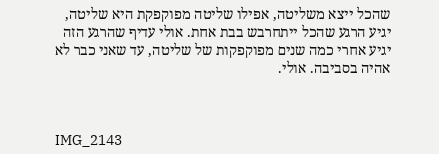שהכל ייצא משליטה, אפילו שליטה מפוקפקת היא שליטה, יגיע הרגע שהכל ייתחרבש בבת אחת. אולי עדיף שהרגע הזה יגיע אחרי כמה שנים מפוקפקות של שליטה, עד שאני כבר לא אהיה בסביבה. אולי.



IMG_2143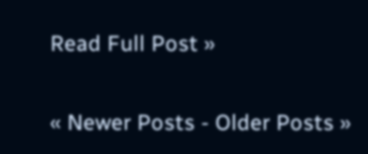Read Full Post »

« Newer Posts - Older Posts »